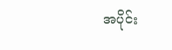အပိုင်း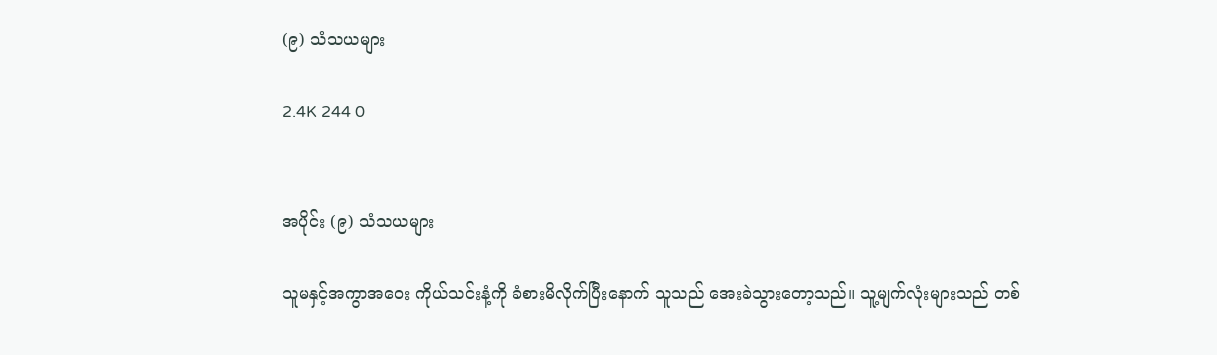(၉) သံသယများ

2.4K 244 0


အပိုင်း (၉) သံသယများ

သူမနှင့်အကွာအဝေး ကိုယ်သင်းနံ့ကို ခံစားမိလိုက်ပြီးနောက် သူသည် အေးခဲသွားတော့သည်။ သူ့မျက်လုံးများသည် တစ်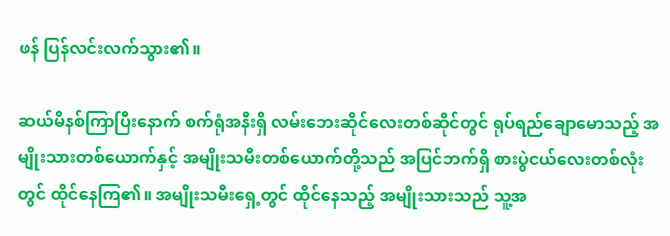ဖန် ပြန်လင်းလက်သွား၏။

ဆယ်မိနစ်ကြာပြီးနောက် စက်ရုံအနီးရှိ လမ်းဘေးဆိုင်လေးတစ်ဆိုင်တွင် ရုပ်ရည်ချောမောသည့် အမျိုးသားတစ်ယောက်နှင့် အမျိုးသမီးတစ်ယောက်တို့သည် အပြင်ဘက်ရှိ စားပွဲငယ်လေးတစ်လုံးတွင် ထိုင်နေကြ၏။ အမျိုးသမီးရှေ့တွင် ထိုင်နေသည့် အမျိုးသားသည် သူ့အ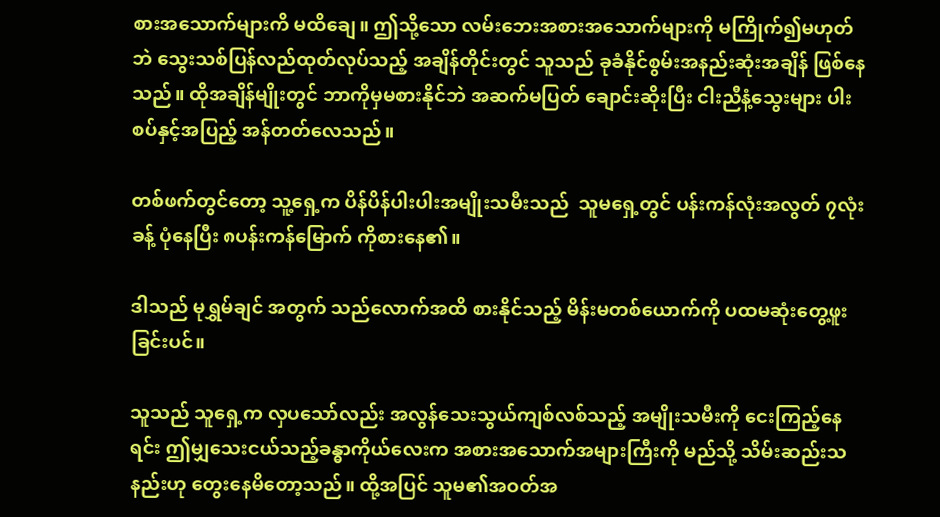စားအသောက်များကိ မထိချေ။ ဤသို့သော လမ်းဘေးအစားအသောက်များကို မကြိုက်၍မဟုတ်ဘဲ သွေးသစ်ပြန်လည်ထုတ်လုပ်သည့် အချိန်တိုင်းတွင် သူသည် ခုခံနိုင်စွမ်းအနည်းဆုံးအချိန် ဖြစ်နေသည်။ ထိုအချိန်မျိုးတွင် ဘာကိုမှမစားနိုင်ဘဲ အဆက်မပြတ် ချောင်းဆိုးပြီး ငါးညီနံ့သွေးများ ပါးစပ်နှင့်အပြည့် အန်တတ်လေသည်။

တစ်ဖက်တွင်တော့ သူ့ရှေ့က ပိန်ပိန်ပါးပါးအမျိုးသမီးသည်  သူမရှေ့တွင် ပန်းကန်လုံးအလွတ် ၇လုံးခန့် ပုံနေပြီး ၈ပန်းကန်မြောက် ကိုစားနေ၏။

ဒါသည် မုရွှမ်ချင် အတွက် သည်လောက်အထိ စားနိုင်သည့် မိန်းမတစ်ယောက်ကို ပထမဆုံးတွေ့ဖူးခြင်းပင်။

သူသည် သူရှေ့က လှပသော်လည်း အလွန်သေးသွယ်ကျစ်လစ်သည့် အမျိုးသမီးကို ငေးကြည့်နေရင်း ဤမျှသေးငယ်သည့်ခန္ဓာကိုယ်လေးက အစားအသောက်အများကြီးကို မည်သို့ သိမ်းဆည်းသနည်းဟု တွေးနေမိတော့သည်။ ထို့အပြင် သူမ၏အဝတ်အ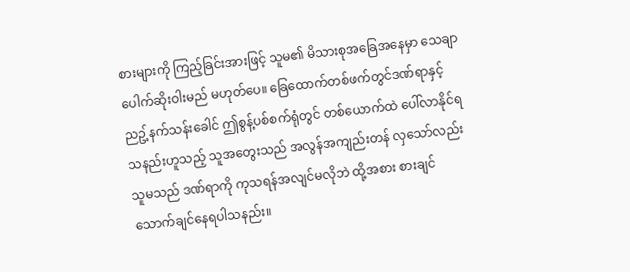စားများကို ကြည့်ခြင်းအားဖြင့် သူမ၏ မိသားစုအခြေအနေမှာ သေချာပေါက်ဆိုးဝါးမည် မဟုတ်ပေ။ ခြေထောက်တစ်ဖက်တွင်ဒဏ်ရာနှင့် ညဥ့်နက်သန်းခေါင် ဤစွန့်ပစ်စက်ရုံတွင် တစ်ယောက်ထဲ ပေါ်လာနိုင်ရသနည်းဟူသည့် သူအတွေးသည် အလွန်အကျည်းတန် လှသော်လည်း သူမသည် ဒဏ်ရာကို ကုသရန်အလျင်မလိုဘဲ ထို့အစား စားချင်သောက်ချင်နေရပါသနည်း။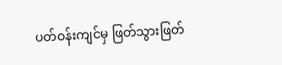ပတ်ဝန်းကျင်မှ ဖြတ်သွားဖြတ်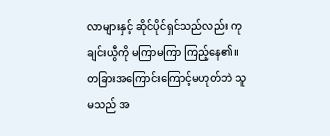လာများနှင့် ဆိုင်ပိုင်ရှင်သည်လည်း ကုချင်းယွီကို မကြာမကြာ ကြည့်နေ၏။ တခြားအကြောင်းကြောင့်မဟုတ်ဘဲ သူမသည် အ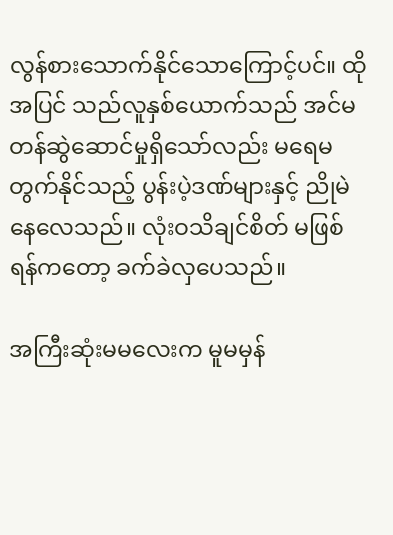လွန်စားသောက်နိုင်သောကြောင့်ပင်။ ထိုအပြင် သည်လူနှစ်ယောက်သည် အင်မတန်ဆွဲဆောင်မှုရှိသော်လည်း မရေမတွက်နိုင်သည့် ပွန်းပဲ့ဒဏ်များနှင့် ညိုမဲနေလေသည်။ လုံးဝသိချင်စိတ် မဖြစ်ရန်ကတော့ ခက်ခဲလှပေသည်။

အကြီးဆုံးမမလေးက မူမမှန်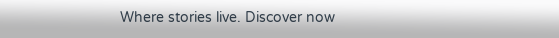Where stories live. Discover now